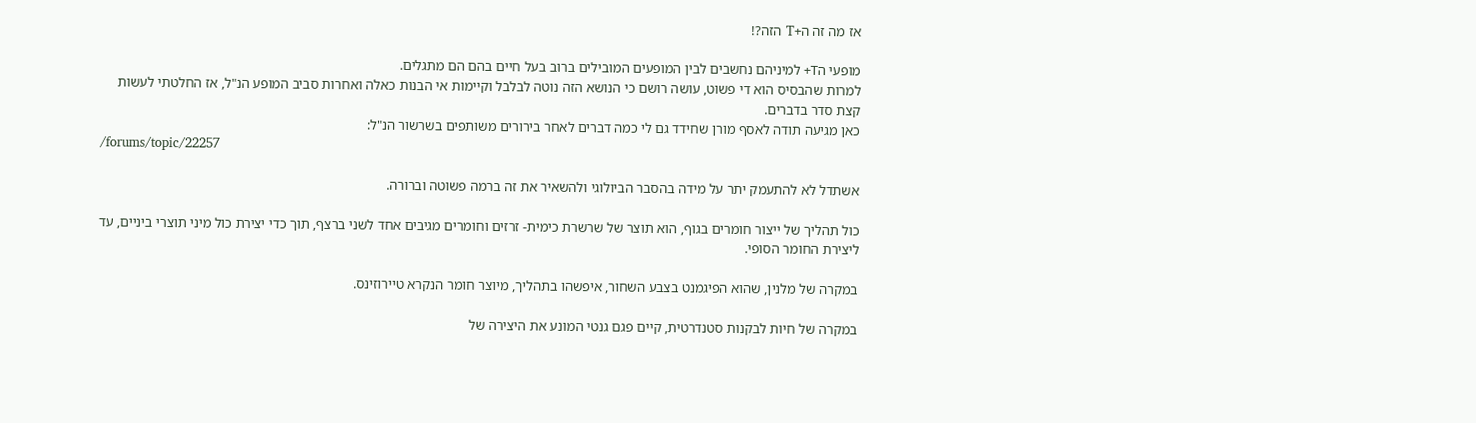אז מה זה ה+T הזה?!

מופעי הT+ למיניהם נחשבים לבין המופעים המובילים ברוב בעל חיים בהם הם מתגלים.
למרות שהבסיס הוא די פשוט, עושה רושם כי הנושא הזה נוטה לבלבל וקיימות אי הבנות כאלה ואחרות סביב המופע הנ"ל, אז החלטתי לעשות קצת סדר בדברים.
כאן מגיעה תודה לאסף מורן שחידד גם לי כמה דברים לאחר בירורים משותפים בשרשור הנ"ל:
/forums/topic/22257

אשתדל לא להתעמק יתר על מידה בהסבר הביולוגי ולהשאיר את זה ברמה פשוטה וברורה.

כול תהליך של ייצור חומרים בגוף, הוא תוצר של שרשרת כימית- זרזים וחומרים מגיבים אחד לשני ברצף, תוך כדי יצירת כול מיני תוצרי ביניים, עד ליצירת החומר הסופי.

במקרה של מלנין, שהוא הפיגמנט בצבע השחור, איפשהו בתהליך, מיוצר חומר הנקרא טיירוזינס.

במקרה של חיות לבקנות סטנדרטית, קיים פגם גנטי המונע את היצירה של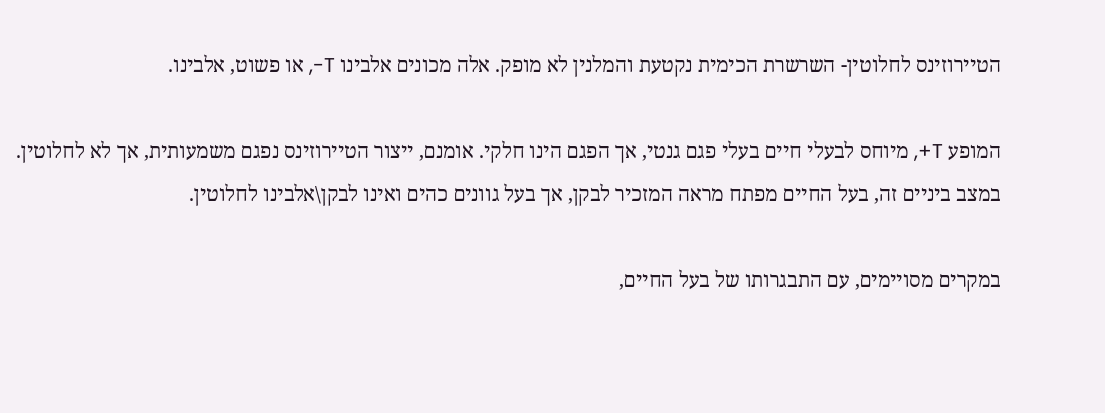הטיירוזינס לחלוטין- השרשרת הכימית נקטעת והמלנין לא מופק. אלה מכונים אלבינו T-, או פשוט, אלבינו.

המופע T+, מיוחס לבעלי חיים בעלי פגם גנטי, אך הפגם הינו חלקי. אומנם, ייצור הטיירוזינס נפגם משמעותית, אך לא לחלוטין.
במצב ביניים זה, בעל החיים מפתח מראה המזכיר לבקן, אך בעל גוונים כהים ואינו לבקן\אלבינו לחלוטין.

במקרים מסויימים, עם התבגרותו של בעל החיים,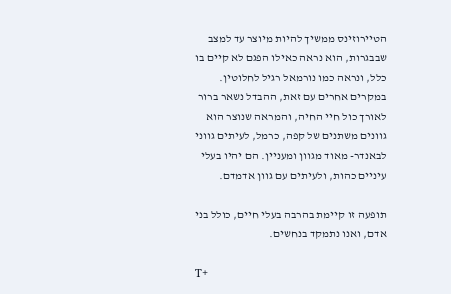הטיירוזינס ממשיך להיות מיוצר עד למצב שבבגרות, הוא נראה כאילו הפגם לא קיים בו כלל, ונראה כמו נורמאל רגיל לחלוטין.
במקרים אחרים עם זאת, ההבדל נשאר ברור לאורך כול חיי החיה, והמראה שנוצר הוא גוונים משתנים של קפה, כרמל, לעיתים גווני לבאנדר- מאוד מגוון ומעניין. הם יהיו בעלי עיניים כהות, ולעיתים עם גוון אדמדם.

תופעה זו קיימת בהרבה בעלי חיים, כולל בני אדם, ואנו נתמקד בנחשים.

T+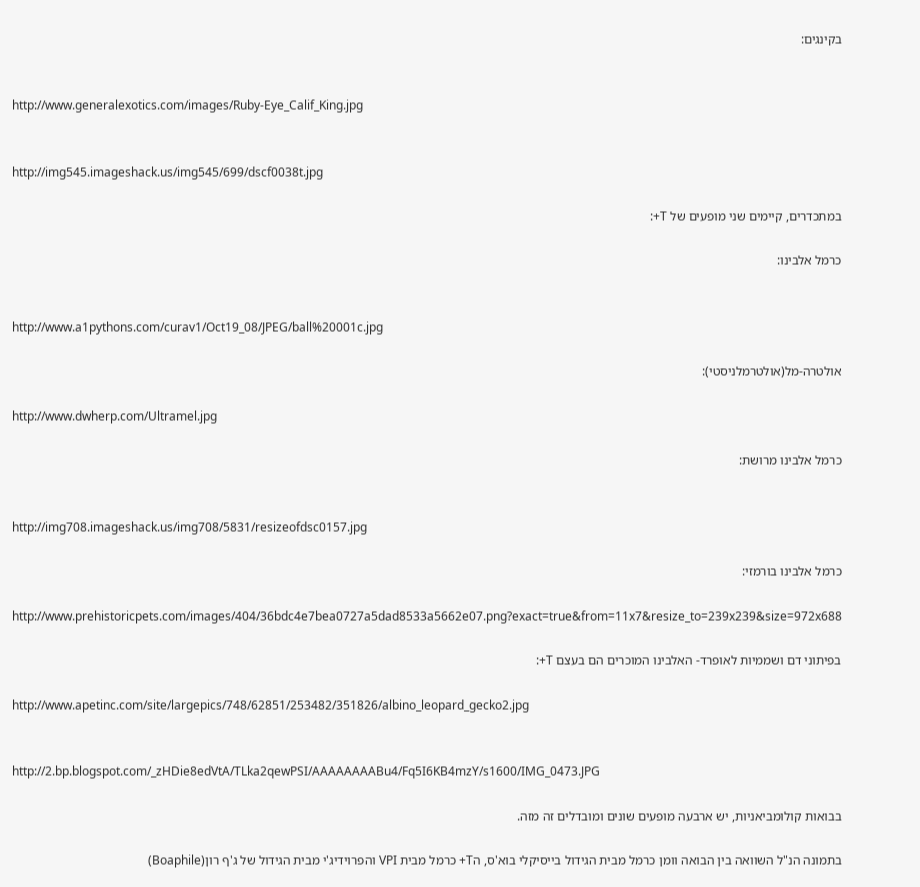בקינגים:


http://www.generalexotics.com/images/Ruby-Eye_Calif_King.jpg


http://img545.imageshack.us/img545/699/dscf0038t.jpg

במתכדרים, קיימים שני מופעים של T+:

כרמל אלבינו:


http://www.a1pythons.com/curav1/Oct19_08/JPEG/ball%20001c.jpg

אולטרה-מל(אולטרמלניסטי):

http://www.dwherp.com/Ultramel.jpg

כרמל אלבינו מרושת:


http://img708.imageshack.us/img708/5831/resizeofdsc0157.jpg

כרמל אלבינו בורמזי:

http://www.prehistoricpets.com/images/404/36bdc4e7bea0727a5dad8533a5662e07.png?exact=true&from=11x7&resize_to=239x239&size=972x688

בפיתוני דם ושממיות לאופרד- האלבינו המוכרים הם בעצם T+:

http://www.apetinc.com/site/largepics/748/62851/253482/351826/albino_leopard_gecko2.jpg


http://2.bp.blogspot.com/_zHDie8edVtA/TLka2qewPSI/AAAAAAAABu4/Fq5I6KB4mzY/s1600/IMG_0473.JPG

בבואות קולומביאניות, יש ארבעה מופעים שונים ומובדלים זה מזה.

בתמונה הנ"ל השוואה בין הבואה וומן כרמל מבית הגידול בייסיקלי בוא'ס, הT+ כרמל מבית VPI והפרוידיג'י מבית הגידול של ג'ף רון(Boaphile)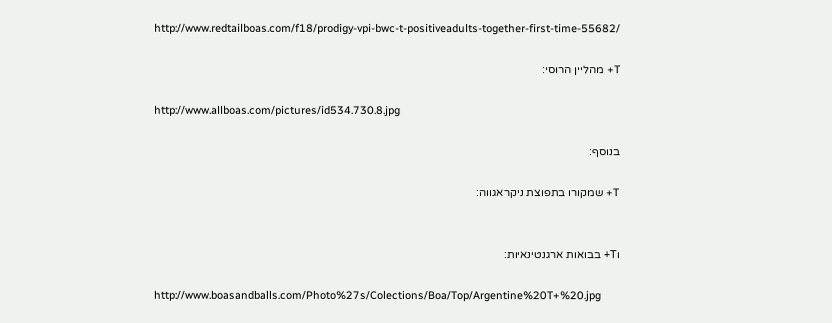http://www.redtailboas.com/f18/prodigy-vpi-bwc-t-positiveadults-together-first-time-55682/

T+ מהליין הרוסי:

http://www.allboas.com/pictures/id534.730.8.jpg

בנוסף:

T+ שמקורו בתפוצת ניקראגווה:


וT+ בבואות ארגנטינאיות:

http://www.boasandballs.com/Photo%27s/Colections/Boa/Top/Argentine%20T+%20.jpg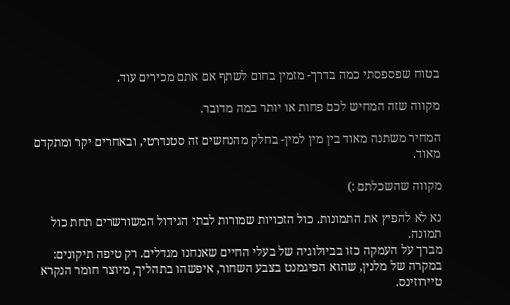בטוח שפספסתי כמה בדרך- מזמין בחום לשתף אם אתם מכירים עוד.

מקווה שזה המחיש לכם פחות או יותר במה מדובר.

המחיר משתנה מאוד בין מין למין- בחלק מהנחשים זה סטנדרטי, ובאחרים יקר ומתקדם מאוד.

מקווה שהשכלתם :)

נא לא להפיץ את התמונות. כול הזכויות שמורות לבתי הגידול המשורשרים תחת כול תמונה.
מברך על העמקה כזו בביולוגיה של בעלי החיים שאנחנו מגדלים. רק טיפה תיקונים:
במקרה של מלנין, שהוא הפיגמנט בצבע השחור, איפשהו בתהליך, מיוצר חומר הנקרא טיירוזינס.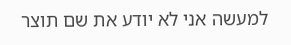למעשה אני לא יודע את שם תוצר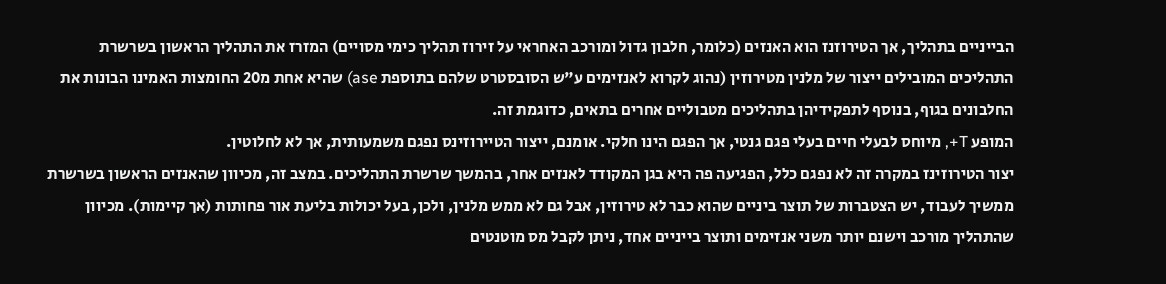הבייניים בתהליך, אך הטירוזנז הוא האנזים (כלומר, חלבון גדול ומורכב האחראי על זירוז תהליך כימי מסויים) המזרז את התהליך הראשון בשרשרת התהליכים המובילים ייצור של מלנין מטירוזין (נהוג לקרוא לאנזימים ע"ש הסובסטרט שלהם בתוספת ase) שהיא אחת מ20 החומצות האמינו הבונות את החלבונים בגוף, בנוסף לתפקידיהן בתהליכים מטבוליים אחרים בתאים, כדוגמת זה.
המופע T+, מיוחס לבעלי חיים בעלי פגם גנטי, אך הפגם הינו חלקי. אומנם, ייצור הטיירוזינס נפגם משמעותית, אך לא לחלוטין.
יצור הטירוזינז במקרה זה לא נפגם כלל, הפגיעה פה היא בגן המקודד לאנזים אחר, בהמשך שרשרת התהליכים. במצב זה, מכיוון שהאנזים הראשון בשרשרת ממשיך לעבוד, יש הצטברות של תוצר ביניים שהוא כבר לא טירוזין, אבל גם לא ממש מלנין, ולכן, בעל יכולות בליעת אור פחותות (אך קיימות). מכיוון שהתהליך מורכב וישנם יותר משני אנזימים ותוצר בייניים אחד, ניתן לקבל מס מוטנטים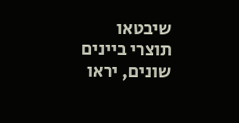שיבטאו תוצרי ביינים שונים, יראו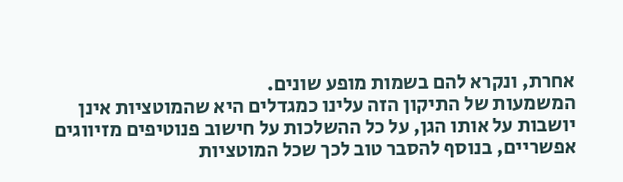אחרת, ונקרא להם בשמות מופע שונים.
המשמעות של התיקון הזה עלינו כמגדלים היא שהמוטציות אינן יושבות על אותו הגן, על כל ההשלכות על חישוב פנוטיפים מזיווגים אפשריים, בנוסף להסבר טוב לכך שכל המוטציות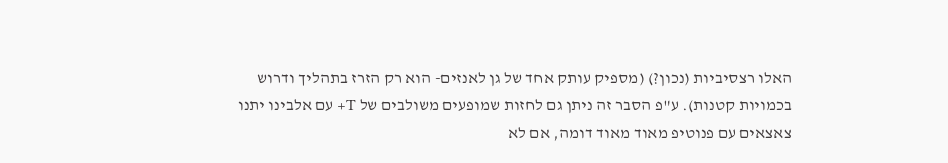האלו רצסיביות (נכון?) (מספיק עותק אחד של גן לאנזים- הוא רק הזרז בתהליך ודרוש בכמויות קטנות). ע"פ הסבר זה ניתן גם לחזות שמופעים משולבים של T+ עם אלבינו יתנו צאצאים עם פנוטיפ מאוד מאוד דומה, אם לא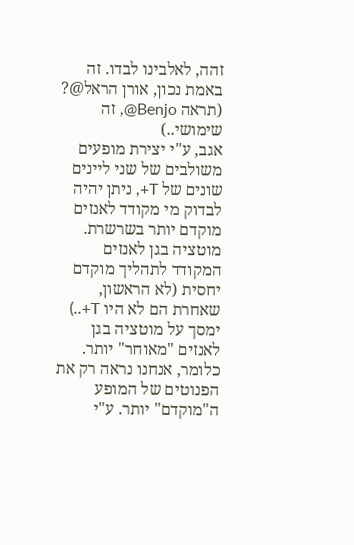זהה, לאלבינו לבדו. זה באמת נכון, אורן הראל@? (תראה Benjo@, זה שימושי..)
אגב, ע"י יצירת מופעים משולבים של שני ליינים שונים של T+, ניתן יהיה לבדוק מי מקודד לאנזים מוקדם יותר בשרשרת. מוטציה בגן לאנזים המקודד לתהליך מוקדם יחסית (לא הראשון, שאחרת הם לא היו T+..) ימסך על מוטציה בגן לאנזים "מאוחר" יותר. כלומר, אנחנו נראה רק את הפנוטים של המופע ה"מוקדם" יותר. ע"י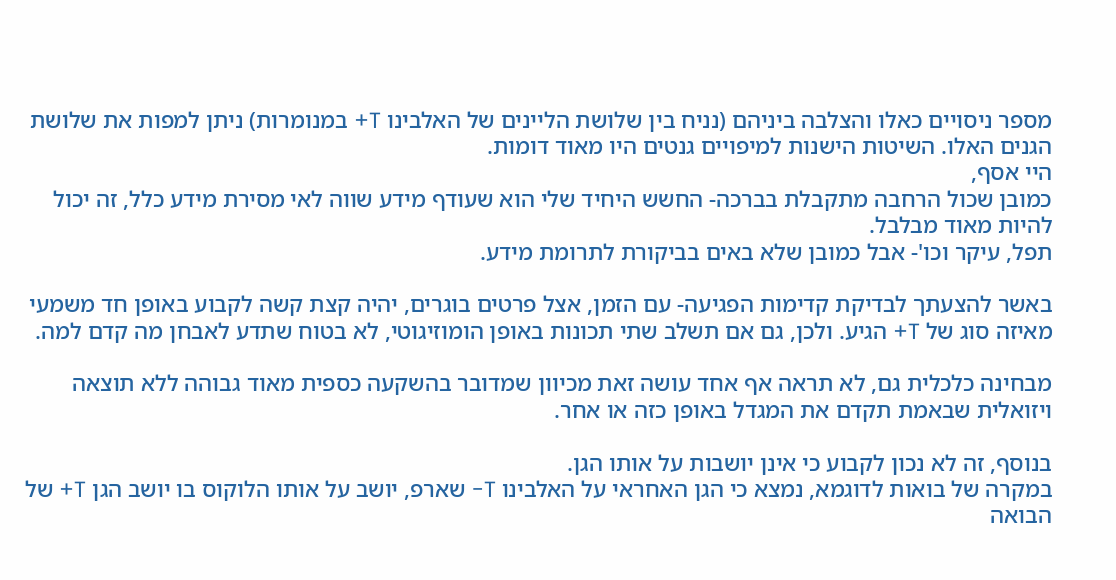מספר ניסויים כאלו והצלבה ביניהם (נניח בין שלושת הליינים של האלבינו T+ במנומרות) ניתן למפות את שלושת הגנים האלו. השיטות הישנות למיפויים גנטים היו מאוד דומות.
היי אסף,
כמובן שכול הרחבה מתקבלת בברכה- החשש היחיד שלי הוא שעודף מידע שווה לאי מסירת מידע כלל, זה יכול להיות מאוד מבלבל.
תפל, עיקר וכו'- אבל כמובן שלא באים בביקורת לתרומת מידע.

באשר להצעתך לבדיקת קדימות הפגיעה- עם הזמן, אצל פרטים בוגרים, יהיה קצת קשה לקבוע באופן חד משמעי מאיזה סוג של T+ הגיע. ולכן, גם אם תשלב שתי תכונות באופן הומוזיגוטי, לא בטוח שתדע לאבחן מה קדם למה.

מבחינה כלכלית גם, לא תראה אף אחד עושה זאת מכיוון שמדובר בהשקעה כספית מאוד גבוהה ללא תוצאה ויזואלית שבאמת תקדם את המגדל באופן כזה או אחר.

בנוסף, זה לא נכון לקבוע כי אינן יושבות על אותו הגן.
במקרה של בואות לדוגמא, נמצא כי הגן האחראי על האלבינו T- שארפ, יושב על אותו הלוקוס בו יושב הגן T+ של הבואה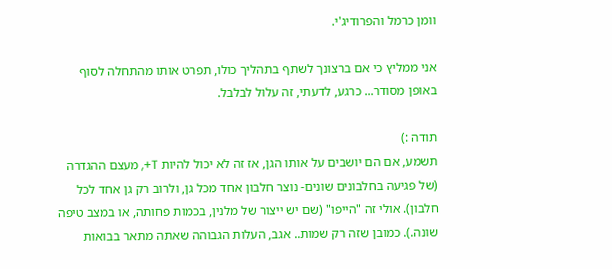וומן כרמל והפרודיג'י.

אני ממליץ כי אם ברצונך לשתף בתהליך כולו, תפרט אותו מהתחלה לסוף באופן מסודר... כרגע, לדעתי, זה עלול לבלבל.

תודה :)
תשמע, אם הם יושבים על אותו הגן, אז זה לא יכול להיות T+, מעצם ההגדרה (של פגיעה בחלבונים שונים- נוצר חלבון אחד מכל גן, ולרוב רק גן אחד לכל חלבון). אולי זה "הייפו" (שם יש ייצור של מלנין, בכמות פחותה, או במצב טיפה שונה.). כמובן שזה רק שמות.. אגב, העלות הגבוהה שאתה מתאר בבואות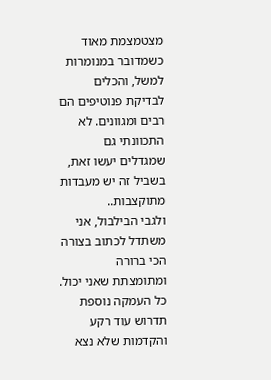מצטמצמת מאוד כשמדובר במנומרות למשל, והכלים לבדיקת פנוטיפים הם רבים ומגוונים. לא התכוונתי גם שמגדלים יעשו זאת, בשביל זה יש מעבדות מתוקצבות..
ולגבי הבילבול, אני משתדל לכתוב בצורה הכי ברורה ומתומצתת שאני יכול. כל העמקה נוספת תדרוש עוד רקע והקדמות שלא נצא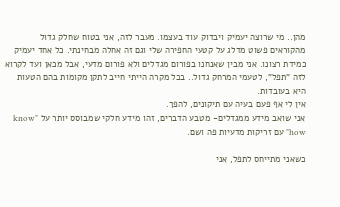מהן.. מי שרוצה יעמיק ויבדוק עוד בעצמו. מעבר לזה, אני בטוח שחלק גדול מהקוראים פשוט מדלג על קטעי החפירה שלי וגם זה אחלה מבחינתי. כל אחד יעמיק כמידת רצונו. אני מבין שאנחנו בפורום מגדלים ולא פורום מדעי, אבל מכאן ועד לקרוא לזה "תפל", לטעמי המרחק גדול.. בכל מקרה הייתי חייב לתקן מקומות בהם הטעות היא בעובדות.
אין לי אף פעם בעיה עם תיקונים, להפך.
אני שואב מידע ממגדלים- מטבע הדברים, זהו מידע חלקי שמבוסס יותר על "know how" עם זריקות מדעיות פה ושם.

כשאני מתייחס לתפל, אני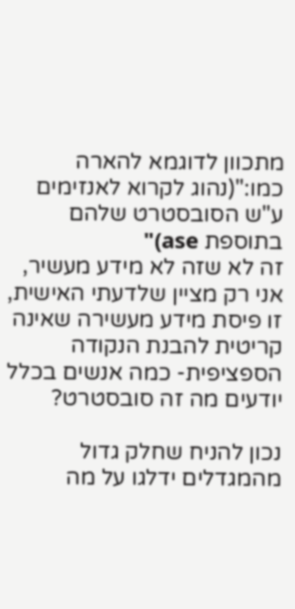מתכוון לדוגמא להארה כמו:"(נהוג לקרוא לאנזימים ע"ש הסובסטרט שלהם בתוספת ase)"
זה לא שזה לא מידע מעשיר, אני רק מציין שלדעתי האישית, זו פיסת מידע מעשירה שאינה קריטית להבנת הנקודה הספציפית- כמה אנשים בכלל יודעים מה זה סובסטרט?

נכון להניח שחלק גדול מהמגדלים ידלגו על מה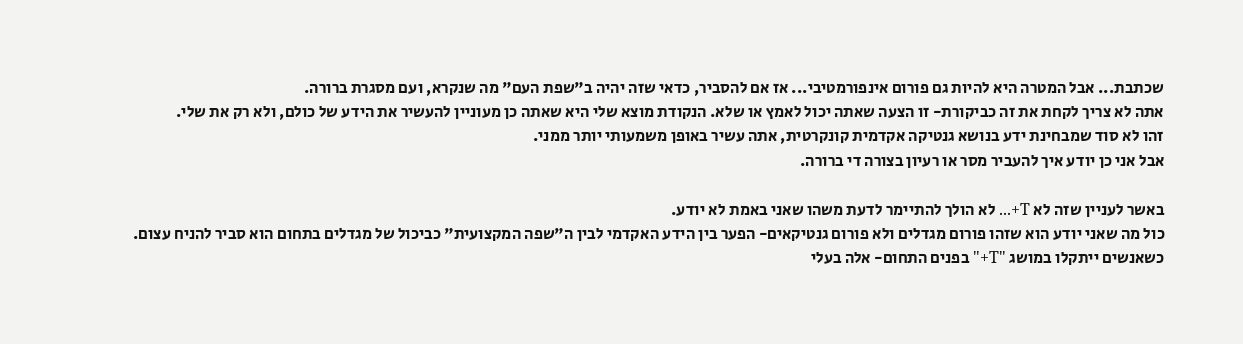שכתבת... אבל המטרה היא להיות גם פורום אינפורמטיבי... אז אם להסביר, כדאי שזה יהיה ב"שפת העם" מה שנקרא, ועם מסגרת ברורה.
אתה לא צריך לקחת את זה כביקורת- זו הצעה שאתה יכול לאמץ או שלא. הנקודת מוצא שלי היא שאתה כן מעוניין להעשיר את הידע של כולם, ולא רק את שלי.
זהו לא סוד שמבחינת ידע בנושא גנטיקה אקדמית קונקרטית, אתה עשיר באופן משמעותי יותר ממני.
אבל אני כן יודע איך להעביר מסר או רעיון בצורה די ברורה.

באשר לעניין שזה לא T+... לא הולך להתיימר לדעת משהו שאני באמת לא יודע.
כול מה שאני יודע הוא שזהו פורום מגדלים ולא פורום גנטיקאים- הפער בין הידע האקדמי לבין ה"שפה המקצועית" כביכול של מגדלים בתחום הוא סביר להניח עצום.
כשאנשים ייתקלו במושג "T+" בפנים התחום- אלה בעלי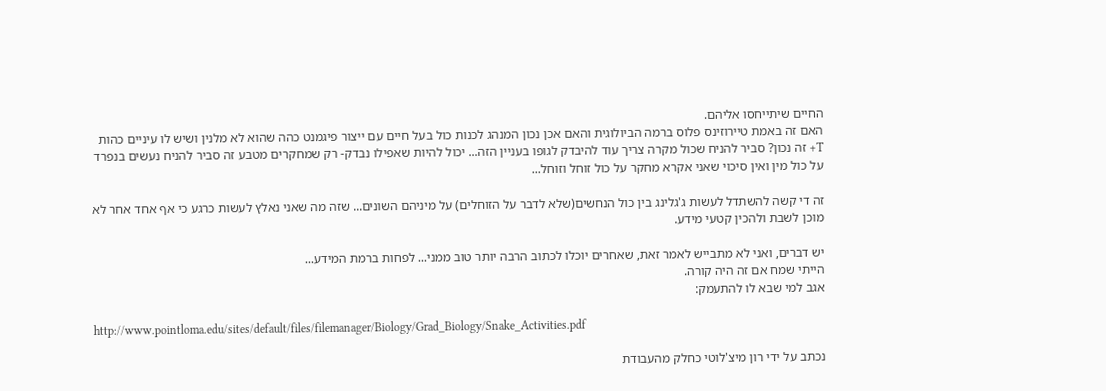החיים שיתייחסו אליהם.
האם זה באמת טיירוזינס פלוס ברמה הביולוגית והאם אכן נכון המנהג לכנות כול בעל חיים עם ייצור פיגמנט כהה שהוא לא מלנין ושיש לו עיניים כהות T+ זה נכון? סביר להניח שכול מקרה צריך עוד להיבדק לגופו בעניין הזה... יכול להיות שאפילו נבדק- רק שמחקרים מטבע זה סביר להניח נעשים בנפרד על כול מין ואין סיכוי שאני אקרא מחקר על כול זוחל וזוחל...

זה די קשה להשתדל לעשות ג'גלינג בין כול הנחשים(שלא לדבר על הזוחלים) על מיניהם השונים... שזה מה שאני נאלץ לעשות כרגע כי אף אחד אחר לא מוכן לשבת ולהכין קטעי מידע.

יש דברים, ואני לא מתבייש לאמר זאת, שאחרים יוכלו לכתוב הרבה יותר טוב ממני... לפחות ברמת המידע...
הייתי שמח אם זה היה קורה.
אגב למי שבא לו להתעמק:

http://www.pointloma.edu/sites/default/files/filemanager/Biology/Grad_Biology/Snake_Activities.pdf

נכתב על ידי רון מיצ'לוטי כחלק מהעבודת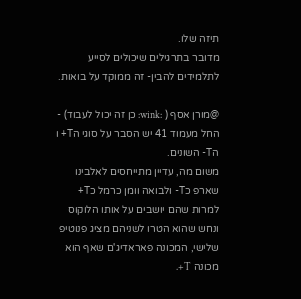תיזה שלו.
מדובר בתרגילים שיכולים לסייע לתלמידים להבין- זה ממוקד על בואות.

@מורן אסף ( :wink: כן זה יכול לעבוד) - החל מעמוד 41 יש הסבר על סוגי הT+ ו הT- השונים.
משום מה, עדיין מתייחסים לאלבינו שארפ כT- ולבואה וומן כרמל כT+ למרות שהם יושבים על אותו הלוקוס ונחש שהוא הטרו לשניהם מציג פנוטיפ שלישי, המכונה פאראדיג'ם שאף הוא מכונה T+.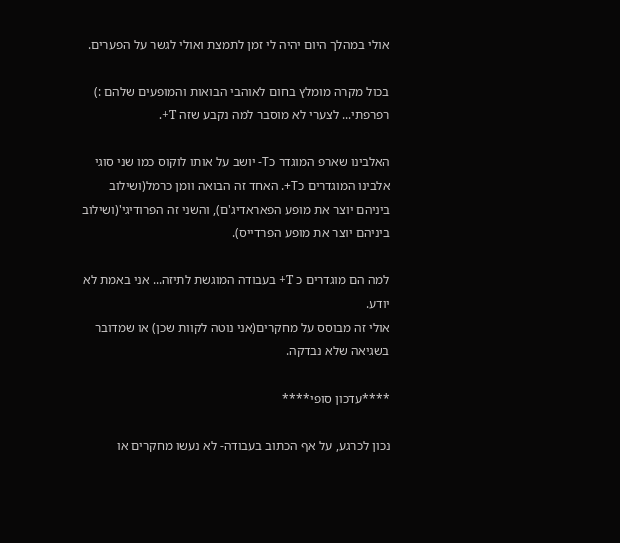אולי במהלך היום יהיה לי זמן לתמצת ואולי לגשר על הפערים.

בכול מקרה מומלץ בחום לאוהבי הבואות והמופעים שלהם :)
רפרפתי... לצערי לא מוסבר למה נקבע שזה T+.

האלבינו שארפ המוגדר כT- יושב על אותו לוקוס כמו שני סוגי אלבינו המוגדרים כT+. האחד זה הבואה וומן כרמל(ושילוב ביניהם יוצר את מופע הפאראדיג'ם), והשני זה הפרודיגי'(ושילוב ביניהם יוצר את מופע הפרדייס).

למה הם מוגדרים כ T+ בעבודה המוגשת לתיזה... אני באמת לא יודע.
אולי זה מבוסס על מחקרים(אני נוטה לקוות שכן) או שמדובר בשגיאה שלא נבדקה.

****עדכון סופי****

נכון לכרגע, על אף הכתוב בעבודה- לא נעשו מחקרים או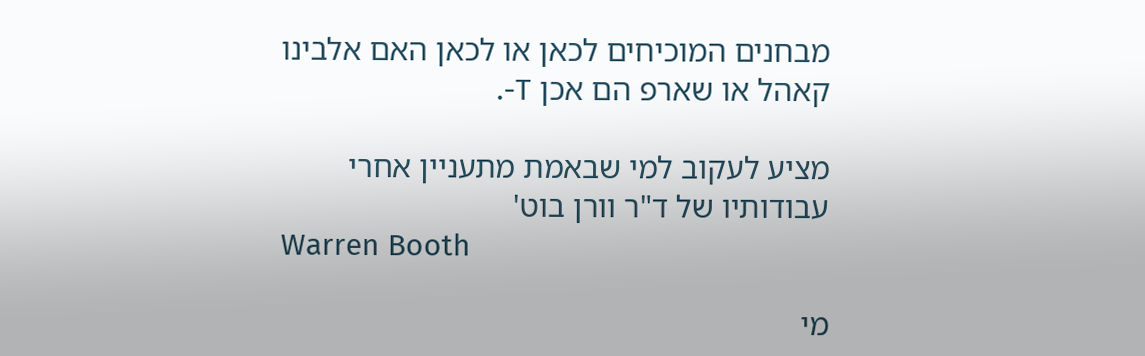מבחנים המוכיחים לכאן או לכאן האם אלבינו קאהל או שארפ הם אכן T-.

מציע לעקוב למי שבאמת מתעניין אחרי עבודותיו של ד"ר וורן בוט'
Warren Booth

מי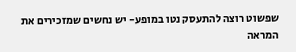שפשוט רוצה להתעסק נטו במופע- יש נחשים שמזכירים את המראה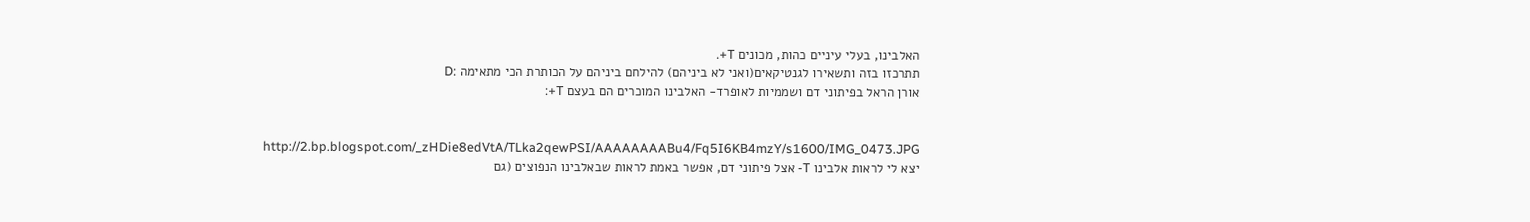האלבינו, בעלי עיניים כהות, מכונים T+.
תתרכזו בזה ותשאירו לגנטיקאים(ואני לא ביניהם) להילחם ביניהם על הכותרת הכי מתאימה :D
אורן הראל בפיתוני דם ושממיות לאופרד- האלבינו המוכרים הם בעצם T+:


http://2.bp.blogspot.com/_zHDie8edVtA/TLka2qewPSI/AAAAAAAABu4/Fq5I6KB4mzY/s1600/IMG_0473.JPG
יצא לי לראות אלבינו T- אצל פיתוני דם, אפשר באמת לראות שבאלבינו הנפוצים (גם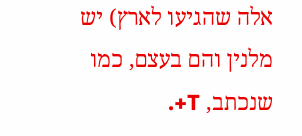אלה שהגיעו לארץ) יש מלנין והם בעצם, כמו שנכתב, T+.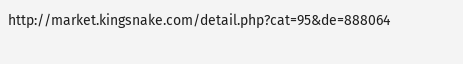http://market.kingsnake.com/detail.php?cat=95&de=888064